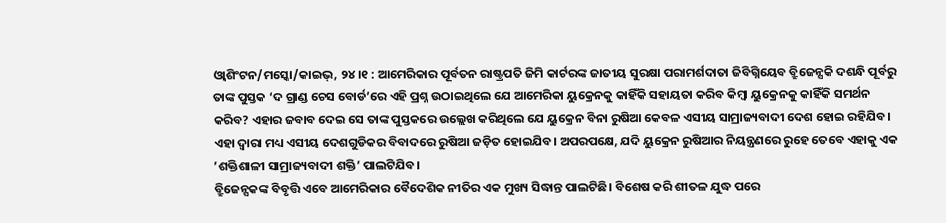ଓ୍ବାଶିଂଟନ/ମସ୍କୋ/କାଇଭ୍, ୨୪।୧ : ଆମେରିକାର ପୂର୍ବତନ ରାଷ୍ଟ୍ରପତି ଜିମି କାର୍ଟରଙ୍କ ଜାତୀୟ ସୁରକ୍ଷା ପରାମର୍ଶଦାତା ଜିବିଗ୍ନିୟେବ ବ୍ରୁିଜେନ୍ସକି ଦଶନ୍ଧି ପୂର୍ବରୁ ତାଙ୍କ ପୁସ୍ତକ ‘ଦ ଗ୍ରାଣ୍ଡ ଚେସ ବୋର୍ଡ’ରେ ଏହି ପ୍ରଶ୍ନ ଉଠାଇଥିଲେ ଯେ ଆମେରିକା ୟୁକ୍ରେନକୁ କାହିଁକି ସହାୟତା କରିବ କିମ୍ବା ୟୁକ୍ରେନକୁ କାହିଁକି ସମର୍ଥନ କରିବ? ଏହାର ଜବାବ ଦେଇ ସେ ତାଙ୍କ ପୁସ୍ତକରେ ଉଲ୍ଲେଖ କରିଥିଲେ ଯେ ୟୁକ୍ରେନ ବିନା ରୁଷିଆ କେବଳ ଏସୀୟ ସାମ୍ରାଜ୍ୟବାଦୀ ଦେଶ ହୋଇ ରହିଯିବ।
ଏହା ଦ୍ୱାରା ମଧ୍ୟ ଏସୀୟ ଦେଶଗୁଡିକର ବିବାଦରେ ରୁଷିଆ ଜଡ଼ିତ ହୋଇଯିବ। ଅପରପକ୍ଷେ, ଯଦି ୟୁକ୍ରେନ ରୁଷିଆର ନିୟନ୍ତ୍ରଣରେ ରୁହେ ତେବେ ଏହାକୁ ଏକ ’ଶକ୍ତିଶାଳୀ ସାମ୍ରାଜ୍ୟବାଦୀ ଶକ୍ତି’ ପାଲଟିଯିବ।
ବ୍ରୁିଜେନ୍ସକଙ୍କ ବିବୃତ୍ତି ଏବେ ଆମେରିକାର ବୈଦେଶିକ ନୀତିର ଏକ ମୁଖ୍ୟ ସିଦ୍ଧାନ୍ତ ପାଲଟିଛି। ବିଶେଷ କରି ଶୀତଳ ଯୁଦ୍ଧ ପରେ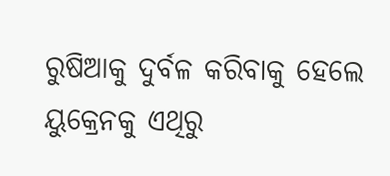ରୁଷିଆକୁ ଦୁର୍ବଳ କରିବାକୁ ହେଲେ ୟୁକ୍ରେନକୁ ଏଥିରୁ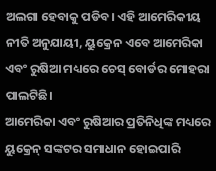ଅଲଗା ହେବାକୁ ପଡିବ। ଏହି ଆମେରିକୀୟ ନୀତି ଅନୁଯାୟୀ, ୟୁକ୍ରେନ ଏବେ ଆମେରିକା ଏବଂ ରୁଷିଆ ମଧ୍ୟରେ ଚେସ୍ ବୋର୍ଡର ମୋହରା ପାଲଟିଛି।
ଆମେରିକା ଏବଂ ରୁଷିଆର ପ୍ରତିନିଧିଙ୍କ ମଧ୍ୟରେ ୟୁକ୍ରେନ୍ ସଙ୍କଟର ସମାଧାନ ହୋଇପାରି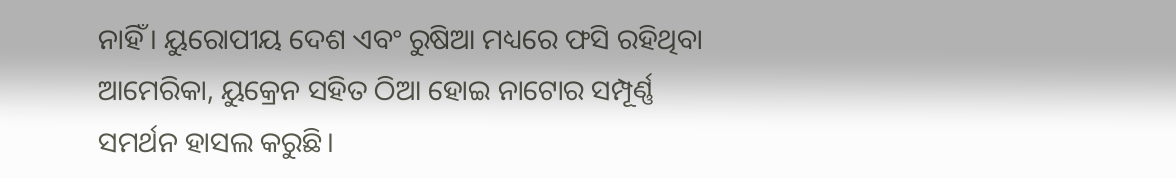ନାହିଁ। ୟୁରୋପୀୟ ଦେଶ ଏବଂ ରୁଷିଆ ମଧ୍ୟରେ ଫସି ରହିଥିବା ଆମେରିକା, ୟୁକ୍ରେନ ସହିତ ଠିଆ ହୋଇ ନାଟୋର ସମ୍ପୂର୍ଣ୍ଣ ସମର୍ଥନ ହାସଲ କରୁଛି।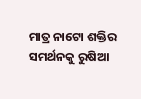ମାତ୍ର ନାଟୋ ଶକ୍ତିର ସମର୍ଥନକୁ ରୁଷିଆ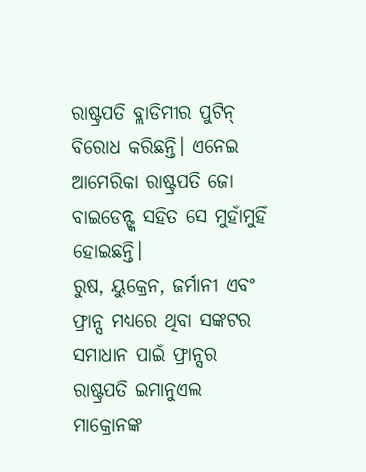ରାଷ୍ଟ୍ରପତି ବ୍ଲାଡିମୀର ପୁଟିନ୍ ବିରୋଧ କରିଛନ୍ତି। ଏନେଇ ଆମେରିକା ରାଷ୍ଟ୍ରପତି ଜୋ ବାଇଡେନ୍ଙ୍କ ସହିତ ସେ ମୁହାଁମୁହିଁ ହୋଇଛନ୍ତି।
ରୁଷ, ୟୁକ୍ରେନ, ଜର୍ମାନୀ ଏବଂ ଫ୍ରାନ୍ସ ମଧ୍ୟରେ ଥିବା ସଙ୍କଟର ସମାଧାନ ପାଇଁ ଫ୍ରାନ୍ସର ରାଷ୍ଟ୍ରପତି ଇମାନୁଏଲ ମାକ୍ରୋନଙ୍କ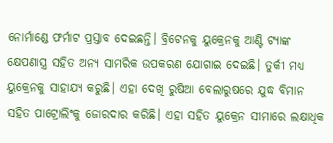ନୋର୍ମାଣ୍ଡେ ଫର୍ମାଟ ପ୍ରସ୍ତାବ ଦେଇଛନ୍ତି। ବ୍ରିଟେନକୁ ୟୁକ୍ରେନକୁ ଆଣ୍ଟି ଟ୍ୟାଙ୍କ କ୍ଷେପଣାସ୍ତ୍ର ସହିତ ଅନ୍ୟ ସାମରିକ ଉପକରଣ ଯୋଗାଇ ଦେଇଛି। ତୁର୍କୀ ମଧ୍ୟ ୟୁକ୍ରେନକୁ ସାହାଯ୍ୟ କରୁଛି। ଏହା ଦେଖି ରୁଷିଆ ବେଲାରୁଷରେ ଯୁଦ୍ଧ ବିମାନ ସହିତ ପାଟ୍ରୋଲିଂକୁ ଜୋରଦାର କରିଛି। ଏହା ସହିତ ୟୁକ୍ରେନ ସୀମାରେ ଲକ୍ଷାଧିକ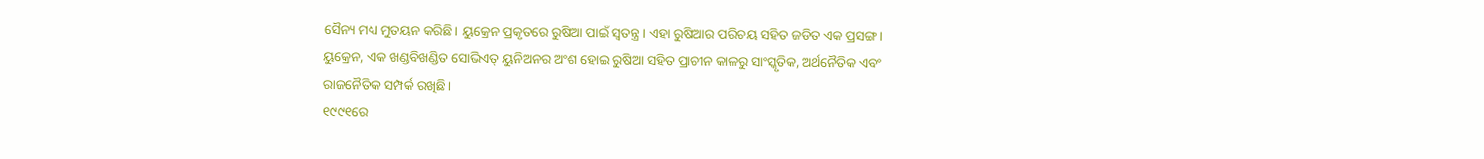ସୈନ୍ୟ ମଧ୍ୟ ମୁତୟନ କରିଛି। ୟୁକ୍ରେନ ପ୍ରକୃତରେ ରୁଷିଆ ପାଇଁ ସ୍ବତନ୍ତ୍ର। ଏହା ରୁଷିଆର ପରିଚୟ ସହିତ ଜଡିତ ଏକ ପ୍ରସଙ୍ଗ। ୟୁକ୍ରେନ, ଏକ ଖଣ୍ଡବିଖଣ୍ଡିତ ସୋଭିଏତ୍ ୟୁନିଅନର ଅଂଶ ହୋଇ ରୁଷିଆ ସହିତ ପ୍ରାଚୀନ କାଳରୁ ସାଂସ୍କୃତିକ, ଅର୍ଥନୈତିକ ଏବଂ ରାଜନୈତିକ ସମ୍ପର୍କ ରଖିଛି।
୧୯୯୧ରେ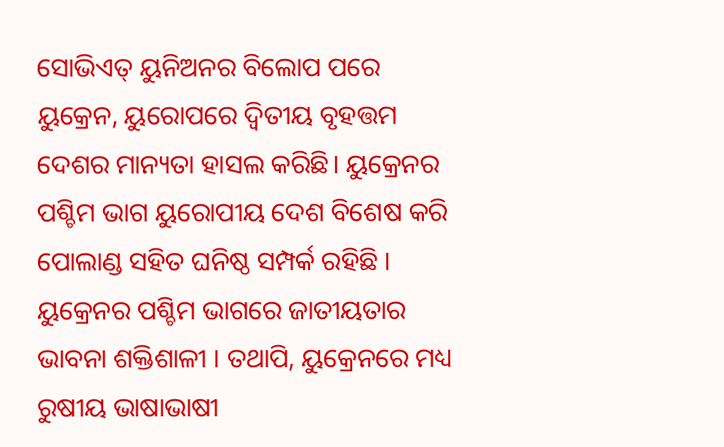ସୋଭିଏତ୍ ୟୁନିଅନର ବିଲୋପ ପରେ ୟୁକ୍ରେନ, ୟୁରୋପରେ ଦ୍ୱିତୀୟ ବୃହତ୍ତମ ଦେଶର ମାନ୍ୟତା ହାସଲ କରିଛି। ୟୁକ୍ରେନର ପଶ୍ଚିମ ଭାଗ ୟୁରୋପୀୟ ଦେଶ ବିଶେଷ କରି ପୋଲାଣ୍ଡ ସହିତ ଘନିଷ୍ଠ ସମ୍ପର୍କ ରହିଛି । ୟୁକ୍ରେନର ପଶ୍ଚିମ ଭାଗରେ ଜାତୀୟତାର ଭାବନା ଶକ୍ତିଶାଳୀ । ତଥାପି, ୟୁକ୍ରେନରେ ମଧ୍ୟ ରୁଷୀୟ ଭାଷାଭାଷୀ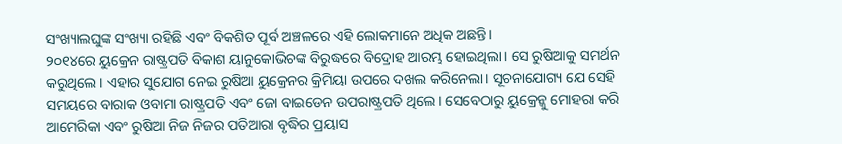ସଂଖ୍ୟାଲଘୁଙ୍କ ସଂଖ୍ୟା ରହିଛି ଏବଂ ବିକଶିତ ପୂର୍ବ ଅଞ୍ଚଳରେ ଏହି ଲୋକମାନେ ଅଧିକ ଅଛନ୍ତି।
୨୦୧୪ରେ ୟୁକ୍ରେନ ରାଷ୍ଟ୍ରପତି ବିକାଶ ୟାନୁକୋଭିଚଙ୍କ ବିରୁଦ୍ଧରେ ବିଦ୍ରୋହ ଆରମ୍ଭ ହୋଇଥିଲା। ସେ ରୁଷିଆକୁ ସମର୍ଥନ କରୁଥିଲେ। ଏହାର ସୁଯୋଗ ନେଇ ରୁଷିଆ ୟୁକ୍ରେନର କ୍ରିମିୟା ଉପରେ ଦଖଲ କରିନେଲା। ସୂଚନାଯୋଗ୍ୟ ଯେ ସେହି ସମୟରେ ବାରାକ ଓବାମା ରାଷ୍ଟ୍ରପତି ଏବଂ ଜୋ ବାଇଡେନ ଉପରାଷ୍ଟ୍ରପତି ଥିଲେ। ସେବେଠାରୁ ୟୁକ୍ରେନ୍କୁ ମୋହରା କରି ଆମେରିକା ଏବଂ ରୁଷିଆ ନିଜ ନିଜର ପତିଆରା ବୃଦ୍ଧିର ପ୍ରୟାସ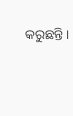କରୁଛନ୍ତି।